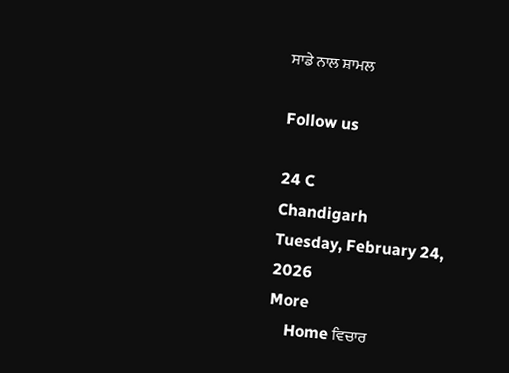ਸਾਡੇ ਨਾਲ ਸ਼ਾਮਲ

Follow us

24 C
Chandigarh
Tuesday, February 24, 2026
More
    Home ਵਿਚਾਰ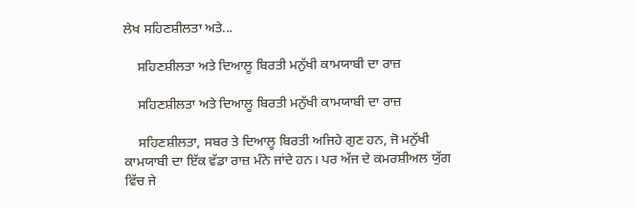ਲੇਖ ਸਹਿਣਸ਼ੀਲਤਾ ਅਤੇ...

    ਸਹਿਣਸ਼ੀਲਤਾ ਅਤੇ ਦਿਆਲੂ ਬਿਰਤੀ ਮਨੁੱਖੀ ਕਾਮਯਾਬੀ ਦਾ ਰਾਜ਼

    ਸਹਿਣਸ਼ੀਲਤਾ ਅਤੇ ਦਿਆਲੂ ਬਿਰਤੀ ਮਨੁੱਖੀ ਕਾਮਯਾਬੀ ਦਾ ਰਾਜ਼

    ਸਹਿਣਸ਼ੀਲਤਾ, ਸਬਰ ਤੇ ਦਿਆਲੂ ਬਿਰਤੀ ਅਜਿਹੇ ਗੁਣ ਹਨ, ਜੋ ਮਨੁੱਖੀ ਕਾਮਯਾਬੀ ਦਾ ਇੱਕ ਵੱਡਾ ਰਾਜ਼ ਮੰਨੇ ਜਾਂਦੇ ਹਨ। ਪਰ ਅੱਜ ਦੇ ਕਮਰਸ਼ੀਅਲ ਯੁੱਗ ਵਿੱਚ ਜੇ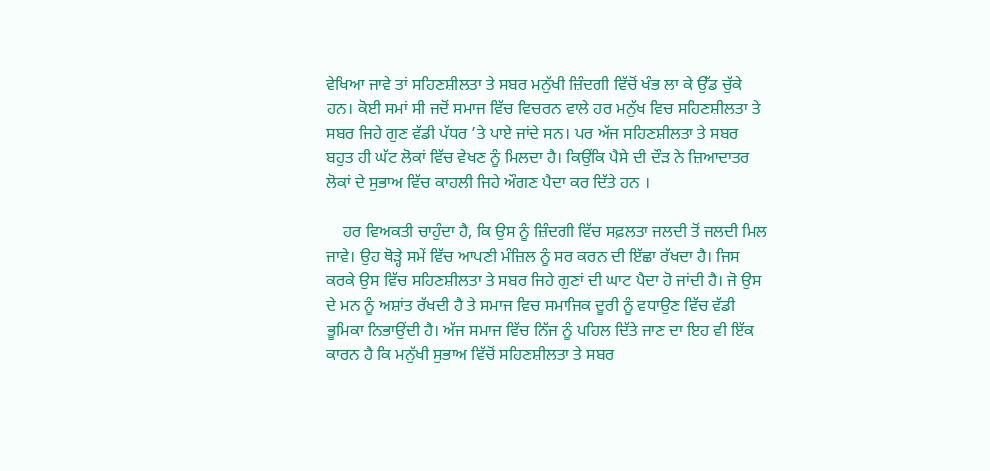ਵੇਖਿਆ ਜਾਵੇ ਤਾਂ ਸਹਿਣਸ਼ੀਲਤਾ ਤੇ ਸਬਰ ਮਨੁੱਖੀ ਜ਼ਿੰਦਗੀ ਵਿੱਚੋਂ ਖੰਭ ਲਾ ਕੇ ਉੱਡ ਚੁੱਕੇ ਹਨ। ਕੋਈ ਸਮਾਂ ਸੀ ਜਦੋਂ ਸਮਾਜ ਵਿੱਚ ਵਿਚਰਨ ਵਾਲੇ ਹਰ ਮਨੁੱਖ ਵਿਚ ਸਹਿਣਸ਼ੀਲਤਾ ਤੇ ਸਬਰ ਜਿਹੇ ਗੁਣ ਵੱਡੀ ਪੱਧਰ ’ਤੇ ਪਾਏ ਜਾਂਦੇ ਸਨ। ਪਰ ਅੱਜ ਸਹਿਣਸ਼ੀਲਤਾ ਤੇ ਸਬਰ ਬਹੁਤ ਹੀ ਘੱਟ ਲੋਕਾਂ ਵਿੱਚ ਵੇਖਣ ਨੂੰ ਮਿਲਦਾ ਹੈ। ਕਿਉਂਕਿ ਪੈਸੇ ਦੀ ਦੌੜ ਨੇ ਜ਼ਿਆਦਾਤਰ ਲੋਕਾਂ ਦੇ ਸੁਭਾਅ ਵਿੱਚ ਕਾਹਲੀ ਜਿਹੇ ਔਗਣ ਪੈਦਾ ਕਰ ਦਿੱਤੇ ਹਨ ।

    ਹਰ ਵਿਅਕਤੀ ਚਾਹੁੰਦਾ ਹੈ, ਕਿ ਉਸ ਨੂੰ ਜ਼ਿੰਦਗੀ ਵਿੱਚ ਸਫ਼ਲਤਾ ਜਲਦੀ ਤੋਂ ਜਲਦੀ ਮਿਲ ਜਾਵੇ। ਉਹ ਥੋੜ੍ਹੇ ਸਮੇਂ ਵਿੱਚ ਆਪਣੀ ਮੰਜ਼ਿਲ ਨੂੰ ਸਰ ਕਰਨ ਦੀ ਇੱਛਾ ਰੱਖਦਾ ਹੈ। ਜਿਸ ਕਰਕੇ ਉਸ ਵਿੱਚ ਸਹਿਣਸ਼ੀਲਤਾ ਤੇ ਸਬਰ ਜਿਹੇ ਗੁਣਾਂ ਦੀ ਘਾਟ ਪੈਦਾ ਹੋ ਜਾਂਦੀ ਹੈ। ਜੋ ਉਸ ਦੇ ਮਨ ਨੂੰ ਅਸ਼ਾਂਤ ਰੱਖਦੀ ਹੈ ਤੇ ਸਮਾਜ ਵਿਚ ਸਮਾਜਿਕ ਦੂਰੀ ਨੂੰ ਵਧਾਉਣ ਵਿੱਚ ਵੱਡੀ ਭੂਮਿਕਾ ਨਿਭਾਉਂਦੀ ਹੈ। ਅੱਜ ਸਮਾਜ ਵਿੱਚ ਨਿੱਜ ਨੂੰ ਪਹਿਲ ਦਿੱਤੇ ਜਾਣ ਦਾ ਇਹ ਵੀ ਇੱਕ ਕਾਰਨ ਹੈ ਕਿ ਮਨੁੱਖੀ ਸੁਭਾਅ ਵਿੱਚੋਂ ਸਹਿਣਸ਼ੀਲਤਾ ਤੇ ਸਬਰ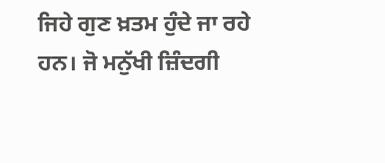ਜਿਹੇ ਗੁਣ ਖ਼ਤਮ ਹੁੰਦੇ ਜਾ ਰਹੇ ਹਨ। ਜੋ ਮਨੁੱਖੀ ਜ਼ਿੰਦਗੀ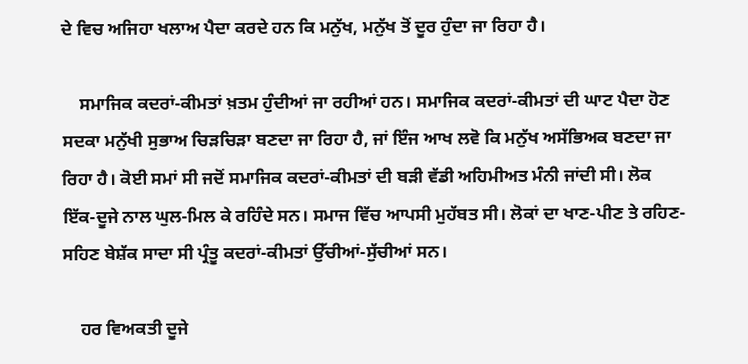ਦੇ ਵਿਚ ਅਜਿਹਾ ਖਲਾਅ ਪੈਦਾ ਕਰਦੇ ਹਨ ਕਿ ਮਨੁੱਖ, ਮਨੁੱਖ ਤੋਂ ਦੂਰ ਹੁੰਦਾ ਜਾ ਰਿਹਾ ਹੈ।

    ਸਮਾਜਿਕ ਕਦਰਾਂ-ਕੀਮਤਾਂ ਖ਼ਤਮ ਹੁੰਦੀਆਂ ਜਾ ਰਹੀਆਂ ਹਨ। ਸਮਾਜਿਕ ਕਦਰਾਂ-ਕੀਮਤਾਂ ਦੀ ਘਾਟ ਪੈਦਾ ਹੋਣ ਸਦਕਾ ਮਨੁੱਖੀ ਸੁਭਾਅ ਚਿੜਚਿੜਾ ਬਣਦਾ ਜਾ ਰਿਹਾ ਹੈ, ਜਾਂ ਇੰਜ ਆਖ ਲਵੋ ਕਿ ਮਨੁੱਖ ਅਸੱਭਿਅਕ ਬਣਦਾ ਜਾ ਰਿਹਾ ਹੈ। ਕੋਈ ਸਮਾਂ ਸੀ ਜਦੋਂ ਸਮਾਜਿਕ ਕਦਰਾਂ-ਕੀਮਤਾਂ ਦੀ ਬੜੀ ਵੱਡੀ ਅਹਿਮੀਅਤ ਮੰਨੀ ਜਾਂਦੀ ਸੀ। ਲੋਕ ਇੱਕ-ਦੂਜੇ ਨਾਲ ਘੁਲ-ਮਿਲ ਕੇ ਰਹਿੰਦੇ ਸਨ। ਸਮਾਜ ਵਿੱਚ ਆਪਸੀ ਮੁਹੱਬਤ ਸੀ। ਲੋਕਾਂ ਦਾ ਖਾਣ-ਪੀਣ ਤੇ ਰਹਿਣ-ਸਹਿਣ ਬੇਸ਼ੱਕ ਸਾਦਾ ਸੀ ਪ੍ਰੰਤੂ ਕਦਰਾਂ-ਕੀਮਤਾਂ ਉੱਚੀਆਂ-ਸੁੱਚੀਆਂ ਸਨ।

    ਹਰ ਵਿਅਕਤੀ ਦੂਜੇ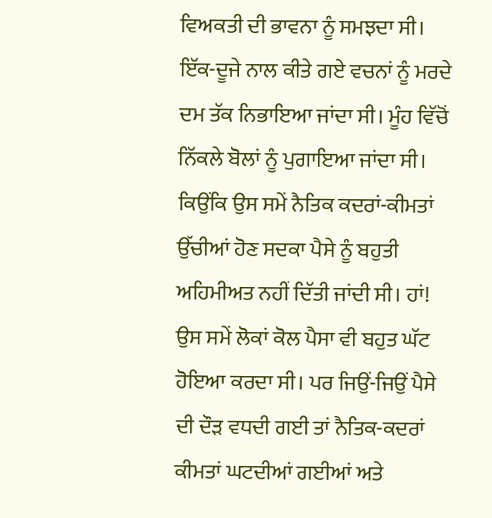ਵਿਅਕਤੀ ਦੀ ਭਾਵਨਾ ਨੂੰ ਸਮਝਦਾ ਸੀ। ਇੱਕ-ਦੂਜੇ ਨਾਲ ਕੀਤੇ ਗਏ ਵਚਨਾਂ ਨੂੰ ਮਰਦੇ ਦਮ ਤੱਕ ਨਿਭਾਇਆ ਜਾਂਦਾ ਸੀ। ਮੂੰਹ ਵਿੱਚੋਂ ਨਿੱਕਲੇ ਬੋਲਾਂ ਨੂੰ ਪੁਗਾਇਆ ਜਾਂਦਾ ਸੀ। ਕਿਉਂਕਿ ਉਸ ਸਮੇਂ ਨੈਤਿਕ ਕਦਰਾਂ-ਕੀਮਤਾਂ ਉੱਚੀਆਂ ਹੋਣ ਸਦਕਾ ਪੈਸੇ ਨੂੰ ਬਹੁਤੀ ਅਹਿਮੀਅਤ ਨਹੀਂ ਦਿੱਤੀ ਜਾਂਦੀ ਸੀ। ਹਾਂ! ਉਸ ਸਮੇਂ ਲੋਕਾਂ ਕੋਲ ਪੈਸਾ ਵੀ ਬਹੁਤ ਘੱਟ ਹੋਇਆ ਕਰਦਾ ਸੀ। ਪਰ ਜਿਉਂ-ਜਿਉਂ ਪੈਸੇ ਦੀ ਦੌੜ ਵਧਦੀ ਗਈ ਤਾਂ ਨੈਤਿਕ-ਕਦਰਾਂ ਕੀਮਤਾਂ ਘਟਦੀਆਂ ਗਈਆਂ ਅਤੇ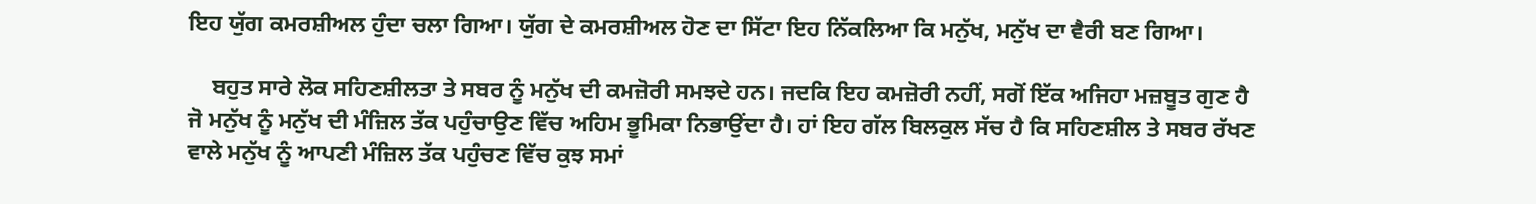ਇਹ ਯੁੱਗ ਕਮਰਸ਼ੀਅਲ ਹੁੰਦਾ ਚਲਾ ਗਿਆ। ਯੁੱਗ ਦੇ ਕਮਰਸ਼ੀਅਲ ਹੋਣ ਦਾ ਸਿੱਟਾ ਇਹ ਨਿੱਕਲਿਆ ਕਿ ਮਨੁੱਖ, ਮਨੁੱਖ ਦਾ ਵੈਰੀ ਬਣ ਗਿਆ।

    ਬਹੁਤ ਸਾਰੇ ਲੋਕ ਸਹਿਣਸ਼ੀਲਤਾ ਤੇ ਸਬਰ ਨੂੰ ਮਨੁੱਖ ਦੀ ਕਮਜ਼ੋਰੀ ਸਮਝਦੇ ਹਨ। ਜਦਕਿ ਇਹ ਕਮਜ਼ੋਰੀ ਨਹੀਂ, ਸਗੋਂ ਇੱਕ ਅਜਿਹਾ ਮਜ਼ਬੂਤ ਗੁਣ ਹੈ ਜੋ ਮਨੁੱਖ ਨੂੰ ਮਨੁੱਖ ਦੀ ਮੰਜ਼ਿਲ ਤੱਕ ਪਹੁੰਚਾਉਣ ਵਿੱਚ ਅਹਿਮ ਭੂਮਿਕਾ ਨਿਭਾਉਂਦਾ ਹੈ। ਹਾਂ ਇਹ ਗੱਲ ਬਿਲਕੁਲ ਸੱਚ ਹੈ ਕਿ ਸਹਿਣਸ਼ੀਲ ਤੇ ਸਬਰ ਰੱਖਣ ਵਾਲੇ ਮਨੁੱਖ ਨੂੰ ਆਪਣੀ ਮੰਜ਼ਿਲ ਤੱਕ ਪਹੁੰਚਣ ਵਿੱਚ ਕੁਝ ਸਮਾਂ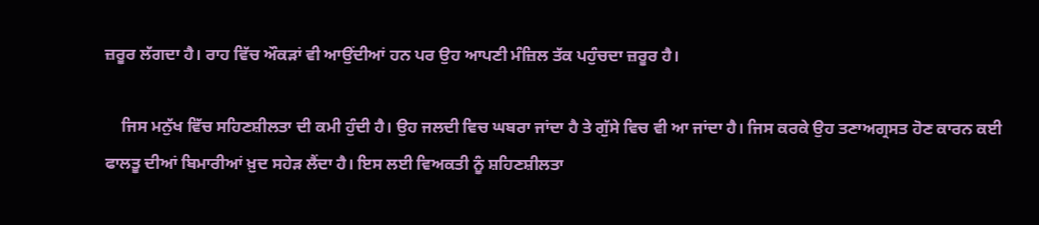ਜ਼ਰੂਰ ਲੱਗਦਾ ਹੈ। ਰਾਹ ਵਿੱਚ ਔਕੜਾਂ ਵੀ ਆਉਂਦੀਆਂ ਹਨ ਪਰ ਉਹ ਆਪਣੀ ਮੰਜ਼ਿਲ ਤੱਕ ਪਹੁੰਚਦਾ ਜ਼ਰੂਰ ਹੈ।

    ਜਿਸ ਮਨੁੱਖ ਵਿੱਚ ਸਹਿਣਸ਼ੀਲਤਾ ਦੀ ਕਮੀ ਹੁੰਦੀ ਹੈ। ਉਹ ਜਲਦੀ ਵਿਚ ਘਬਰਾ ਜਾਂਦਾ ਹੈ ਤੇ ਗੁੱਸੇ ਵਿਚ ਵੀ ਆ ਜਾਂਦਾ ਹੈ। ਜਿਸ ਕਰਕੇ ਉਹ ਤਣਾਅਗ੍ਰਸਤ ਹੋਣ ਕਾਰਨ ਕਈ ਫਾਲਤੂ ਦੀਆਂ ਬਿਮਾਰੀਆਂ ਖ਼ੁਦ ਸਹੇੜ ਲੈਂਦਾ ਹੈ। ਇਸ ਲਈ ਵਿਅਕਤੀ ਨੂੰ ਸ਼ਹਿਣਸ਼ੀਲਤਾ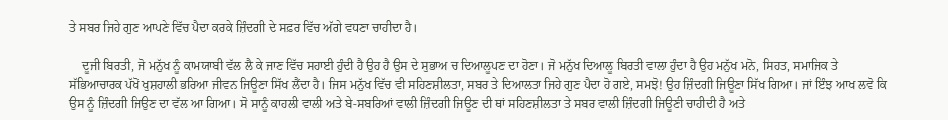ਤੇ ਸਬਰ ਜਿਹੇ ਗੁਣ ਆਪਣੇ ਵਿੱਚ ਪੈਦਾ ਕਰਕੇ ਜ਼ਿੰਦਗੀ ਦੇ ਸਫ਼ਰ ਵਿੱਚ ਅੱਗੇ ਵਧਣਾ ਚਾਹੀਦਾ ਹੈ।

    ਦੂਜੀ ਬਿਰਤੀ, ਜੋ ਮਨੁੱਖ ਨੂੰ ਕਾਮਯਾਬੀ ਵੱਲ ਲੈ ਕੇ ਜਾਣ ਵਿੱਚ ਸਹਾਈ ਹੁੰਦੀ ਹੈ ਉਹ ਹੈ ਉਸ ਦੇ ਸੁਭਾਅ ਚ ਦਿਆਲੂਪਣ ਦਾ ਹੋਣਾ। ਜੋ ਮਨੁੱਖ ਦਿਆਲੂ ਬਿਰਤੀ ਵਾਲਾ ਹੁੰਦਾ ਹੈ ਉਹ ਮਨੁੱਖ ਮਨੋ, ਸਿਹਤ, ਸਮਾਜਿਕ ਤੇ ਸੱਭਿਆਚਾਰਕ ਪੱਖੋਂ ਖੁਸ਼ਹਾਲੀ ਭਰਿਆ ਜੀਵਨ ਜਿਊਣਾ ਸਿੱਖ ਲੈਂਦਾ ਹੈ। ਜਿਸ ਮਨੁੱਖ ਵਿੱਚ ਵੀ ਸਹਿਣਸ਼ੀਲਤਾ, ਸਬਰ ਤੇ ਦਿਆਲਤਾ ਜਿਹੇ ਗੁਣ ਪੈਦਾ ਹੋ ਗਏ, ਸਮਝੋ! ਉਹ ਜ਼ਿੰਦਗੀ ਜਿਊਣਾ ਸਿੱਖ ਗਿਆ। ਜਾਂ ਇੰਝ ਆਖ ਲਵੋ ਕਿ ਉਸ ਨੂੰ ਜ਼ਿੰਦਗੀ ਜਿਉਣ ਦਾ ਵੱਲ ਆ ਗਿਆ। ਸੋ ਸਾਨੂੰ ਕਾਹਲੀ ਵਾਲੀ ਅਤੇ ਬੇ-ਸਬਰਿਆਂ ਵਾਲੀ ਜ਼ਿੰਦਗੀ ਜਿਊਣ ਦੀ ਥਾਂ ਸਹਿਣਸ਼ੀਲਤਾ ਤੇ ਸਬਰ ਵਾਲੀ ਜ਼ਿੰਦਗੀ ਜਿਊਣੀ ਚਾਹੀਦੀ ਹੈ ਅਤੇ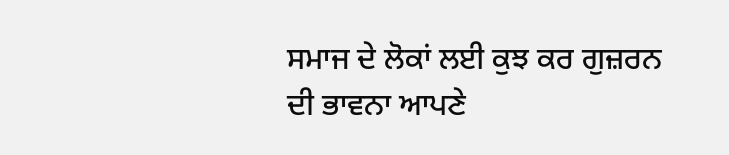ਸਮਾਜ ਦੇ ਲੋਕਾਂ ਲਈ ਕੁਝ ਕਰ ਗੁਜ਼ਰਨ ਦੀ ਭਾਵਨਾ ਆਪਣੇ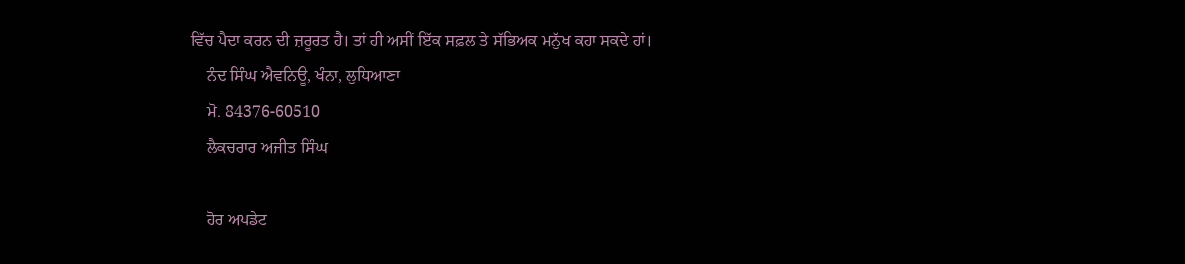ਵਿੱਚ ਪੈਦਾ ਕਰਨ ਦੀ ਜ਼ਰੂਰਤ ਹੈ। ਤਾਂ ਹੀ ਅਸੀਂ ਇੱਕ ਸਫ਼ਲ ਤੇ ਸੱਭਿਅਕ ਮਨੁੱਖ ਕਹਾ ਸਕਦੇ ਹਾਂ।
    ਨੰਦ ਸਿੰਘ ਐਵਨਿਊ, ਖੰਨਾ, ਲੁਧਿਆਣਾ
    ਮੋ. 84376-60510
    ਲੈਕਚਰਾਰ ਅਜੀਤ ਸਿੰਘ

    ਹੋਰ ਅਪਡੇਟ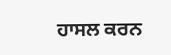ਹਾਸਲ ਕਰਨ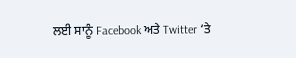ਲਈ ਸਾਨੂੰ Facebook ਅਤੇ Twitter ‘ਤੇ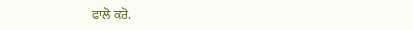ਫਾਲੋ ਕਰੋ.